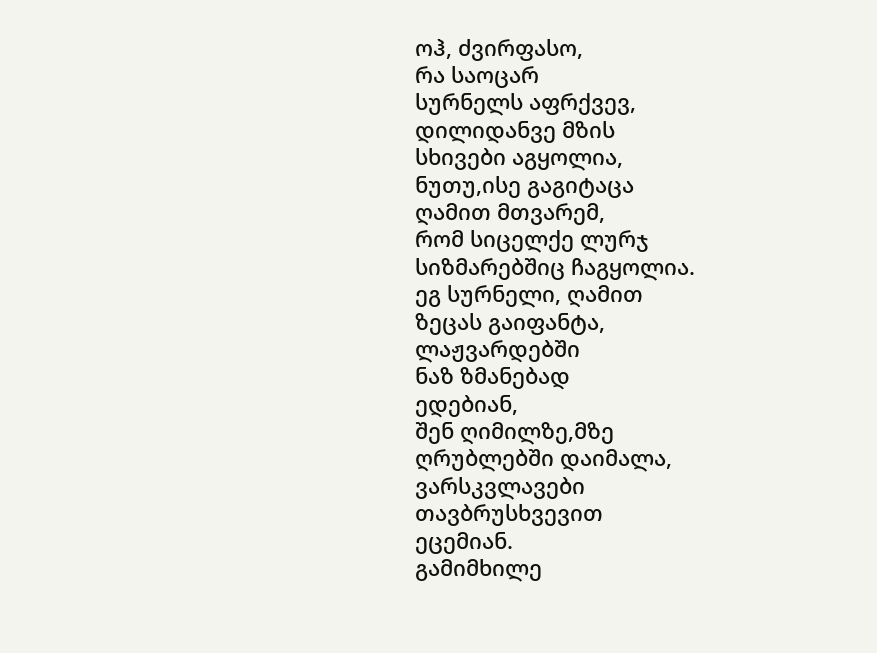ოჰ, ძვირფასო,
რა საოცარ
სურნელს აფრქვევ,
დილიდანვე მზის
სხივები აგყოლია,
ნუთუ,ისე გაგიტაცა
ღამით მთვარემ,
რომ სიცელქე ლურჯ
სიზმარებშიც ჩაგყოლია.
ეგ სურნელი, ღამით
ზეცას გაიფანტა,
ლაჟვარდებში
ნაზ ზმანებად
ედებიან,
შენ ღიმილზე,მზე
ღრუბლებში დაიმალა,
ვარსკვლავები
თავბრუსხვევით
ეცემიან.
გამიმხილე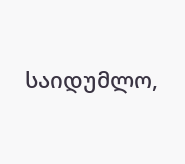საიდუმლო,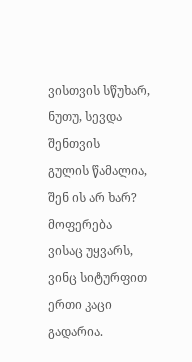ვისთვის სწუხარ,
ნუთუ, სევდა
შენთვის
გულის წამალია,
შენ ის არ ხარ?
მოფერება
ვისაც უყვარს,
ვინც სიტურფით
ერთი კაცი
გადარია.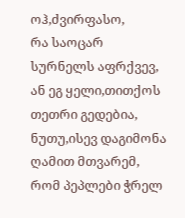ოჰ,ძვირფასო,
რა საოცარ
სურნელს აფრქვევ,
ან ეგ ყელი,თითქოს
თეთრი გედებია,
ნუთუ,ისევ დაგიმონა
ღამით მთვარემ,
რომ პეპლები ჭრელ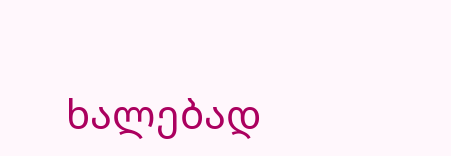ხალებად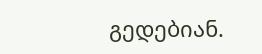გედებიან.